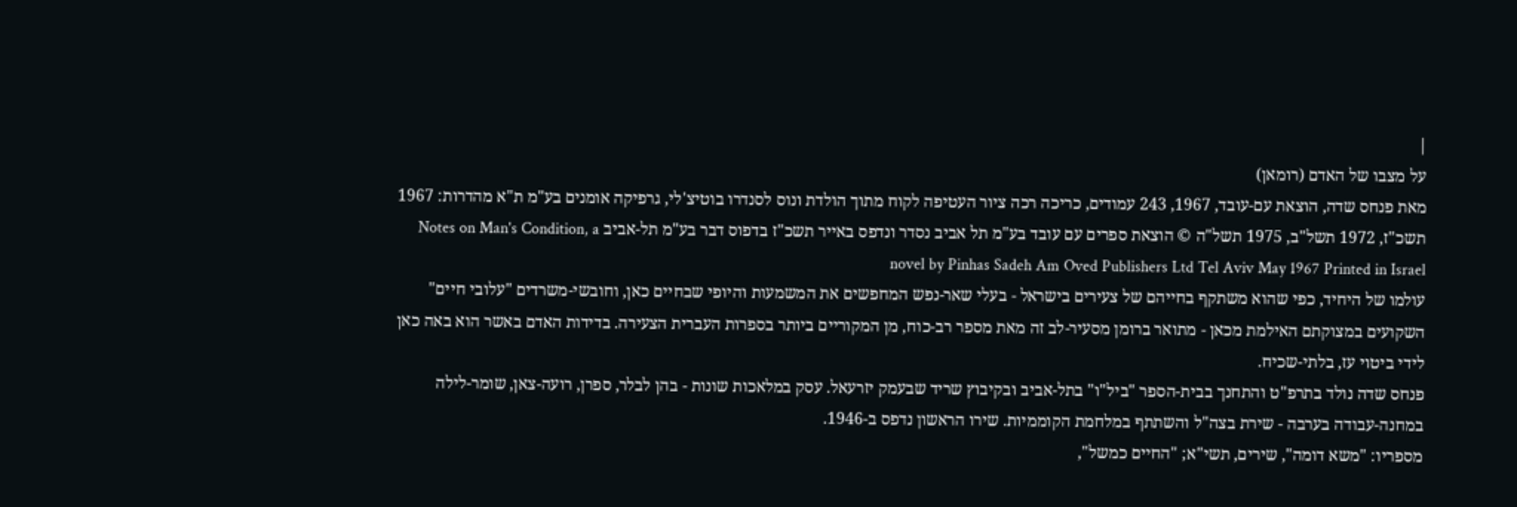|
על מצבו של האדם (רומאן)
מאת פנחס שדה, הוצאת עם-עובד, 1967, 243 עמודים, כריכה רכה ציור העטיפה לקוח מתוך הולדת ונוס לסנדרו בוטיצ'לי, גרפיקה אומנים בע"מ ת"א מהדרות: 1967 תשכ"ז, 1972 תשל"ב, 1975 תשל"ה © הוצאת ספרים עם עובד בע"מ תל אביב נסדר ונדפס באייר תשכ"ז בדפוס דבר בע"מ תל-אביב Notes on Man's Condition, a novel by Pinhas Sadeh Am Oved Publishers Ltd Tel Aviv May 1967 Printed in Israel
עולמו של היחיד, כפי שהוא משתקף בחייהם של צעירים בישראל - בעלי שאר-נפש המחפשים את המשמעות והיופי שבחיים כאן, וחובשי-משרדים "עלובי חיים" השקועים במצוקתם האילמת מכאן - מתואר ברומן מסעיר-לב זה מאת מספר רב-כוח, מן המקוריים ביותר בספרות העברית הצעירה. בדידות האדם באשר הוא באה כאן לידי ביטוי עז, בלתי-שכיח.
פנחס שדה נולד בתרפ"ט והתחנך בבית-הספר "ביל"ו" בתל-אביב ובקיבוץ שריד שבעמק יזרעאל. עסק במלאכות שונות - בהן לבלר, ספרן, רועה-צאן, שומר-לילה במחנה-עבודה בערבה - שירת בצה"ל והשתתף במלחמת הקוממיות. שירו הראשון נדפס ב-1946.
מספריו: "משא דומה", שירים, תשי"א; "החיים כמשל",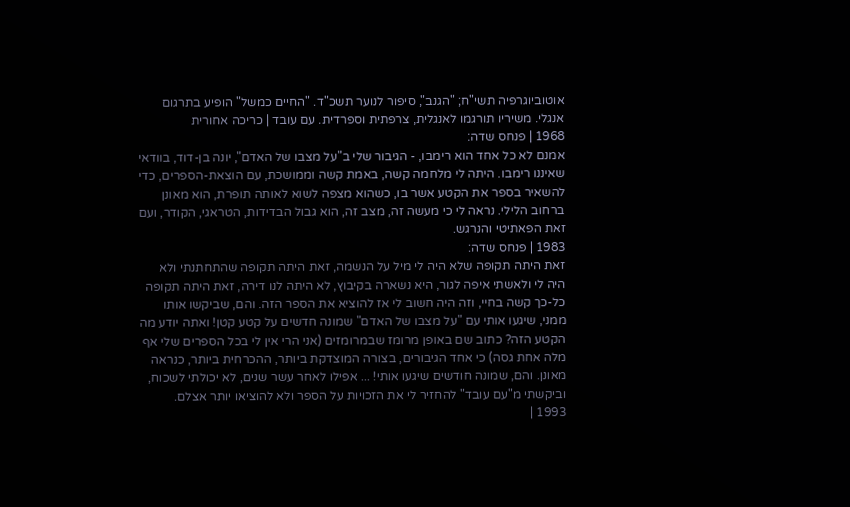אוטוביוגרפיה תשי"ח; "הגנב", סיפור לנוער תשכ"ד. "החיים כמשל" הופיע בתרגום אנגלי. משיריו תורגמו לאנגלית, צרפתית וספרדית. עם עובד | כריכה אחורית
1968 | פנחס שדה:
אמנם לא כל אחד הוא רימבו, - הגיבור שלי ב"על מצבו של האדם", יונה בן-דוד, בוודאי שאיננו רימבו. היתה לי מלחמה קשה, באמת קשה וממושכת, עם הוצאת-הספרים, כדי להשאיר בספר את הקטע אשר בו, כשהוא מצפה לשוא לאותה תופרת, הוא מאונן ברחוב הלילי. נראה לי כי מעשה זה, מצב זה, הוא גבול הבדידות, הטראגי, הקודר, ועם זאת הפאתיטי והנרגש.
1983 | פנחס שדה:
זאת היתה תקופה שלא היה לי מיל על הנשמה, זאת היתה תקופה שהתחתנתי ולא היה לי ולאשתי איפה לגור, היא נשארה בקיבוץ, לא היתה לנו דירה, זאת היתה תקופה כל-כך קשה בחיי, וזה היה חשוב לי אז להוציא את הספר הזה. והם, שביקשו אותו ממני, שיגעו אותי עם "על מצבו של האדם" שמונה חדשים על קטע קטן! ואתה יודע מה הקטע הזה? כתוב שם באופן מרומז שבמרומזים (אני הרי אין לי בכל הספרים שלי אף מלה אחת גסה) כי אחד הגיבורים, בצורה המוצדקת ביותר, ההכרחית ביותר, כנראה מאונן. והם, שמונה חודשים שיגעו אותי! ... אפילו לאחר עשר שנים, לא יכולתי לשכוח, וביקשתי מ"עם עובד" להחזיר לי את הזכויות על הספר ולא להוציאו יותר אצלם.
1993 |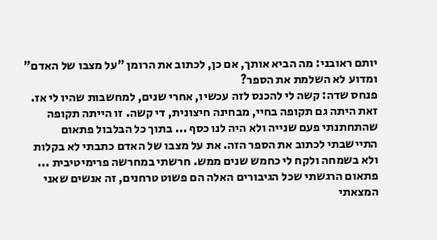יותם ראובני: מה הביא אותך, אם כן, לכתוב את הרומן "על מצבו של האדם" ומדוע לא השלמת את הספר?
פנחס שדה: קשה לי להכנס לזה עכשיו, אחרי שנים, למחשבות שהיו לי אז. זאת היתה גם תקופה בחיי, מבחינה חיצונית, די קשה. זו הייתה תקופה שהתחתנתי פעם שנייה ולא היה לנו כסף ... בתוך כל הבלבול פתאום התיישבתי לכתוב את הספר הזה. את על מצבו של האדם כתבתי לא בקלות ולא בשמחה ולקח לי כחמש שנים ממש. חרשתי במחרשה פרימיטיבית ... פתאום הרגשתי שכל הגיבורים האלה הם פשוט טרחנים, זה אנשים שאני המצאתי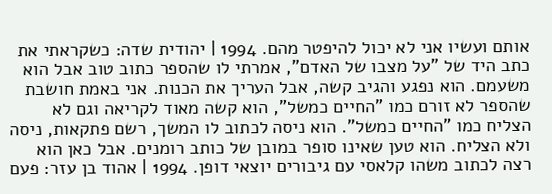אותם ועשיו אני לא יכול להיפטר מהם. 1994 | יהודית שדה: כשקראתי את כתב היד של "על מצבו של האדם", אמרתי לו שהספר כתוב טוב אבל הוא משעמם. הוא נפגע והגיב קשה, אבל העריך את הכנות. אני באמת חושבת שהספר לא זורם כמו "החיים כמשל", הוא קשה מאוד לקריאה וגם לא הצליח כמו "החיים כמשל". הוא ניסה לכתוב לו המשך, רשם פתקאות, ניסה ולא הצליח. הוא טען שאינו סופר במובן של כותב רומנים. אבל כאן הוא רצה לכתוב משהו קלאסי עם גיבורים יוצאי דופן. 1994 | אהוד בן עזר: פעם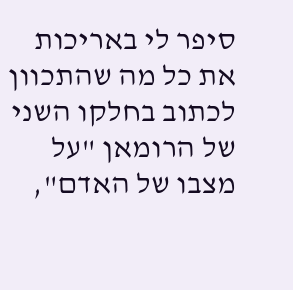סיפר לי באריכות את כל מה שהתכוון לכתוב בחלקו השני של הרומאן "על מצבו של האדם",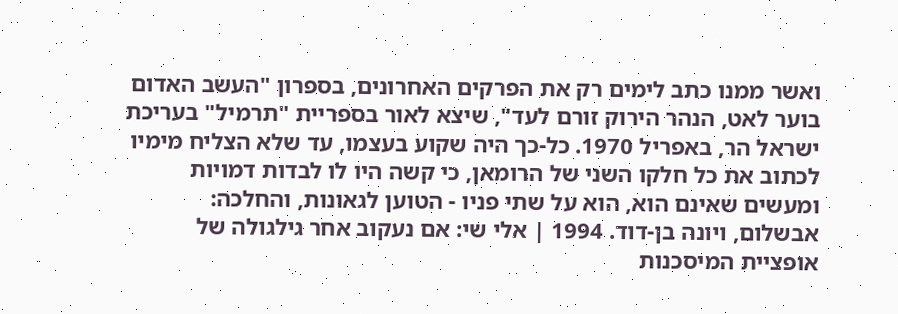ואשר ממנו כתב לימים רק את הפרקים האחרונים, בספרון "העשב האדום בוער לאט, הנהר הירוק זורם לעד", שיצא לאור בספריית "תרמיל" בעריכת ישראל הר, באפריל 1970. כל-כך היה שקוע בעצמו, עד שלא הצליח מימיו לכתוב את כל חלקו השני של הרומאן, כי קשה היו לו לבדות דמויות ומעשים שאינם הוא, הוא על שתי פניו - הטוען לגאונות, והחלכה: אבשלום, ויונה בן-דוד. 1994 | אלי שי: אם נעקוב אחר גילגולה של אופציית המיסכנות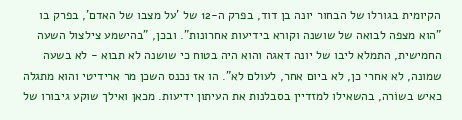הקיומית בגורלו של הבחור יונה בן דוד, בפרק ה-12 של 'על מצבו של האדם', בפרק בו "הוא מצפה לבואה של שושנה וקורא בידיעות אחרונות". ובכן, "בהישמע צילצול השעה החמישית, התמלא ליבו של יונה דאגה והוא היה בטוח כי שושנה לא תבוא - לא בשעה שמונה, לא אחרי כן, לא ביום אחר, לעולם לא". הו אז נכנס השכן מר ארידיטי והוא מתגלה כאיש בשוֹרה, בהשאילו למזדיין בסבלנות את העיתון ידיעות. מכאן ואילך שוקע גיבורו של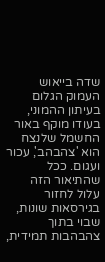שדה בייאוש העמוק הגלום בעיתון ההמוני, בעודו מוקף באור החשמל שלנצח הוא 'צהבהב', עכור ועגום. ככל שהתיאור הזה עלול לחזור בגירסאות שונות, שבוי בתוך צהבהבות תמידית,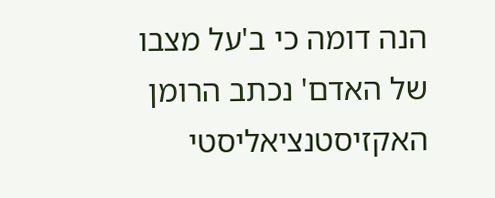הנה דומה כי ב'על מצבו של האדם' נכתב הרומן האקזיסטנציאליסטי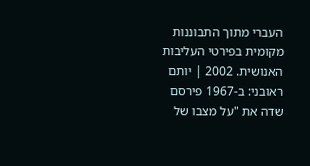העברי מתוך התבוננות מקומית בפירטי העליבות האנושית. 2002 | יותם ראובני: ב-1967 פירסם שדה את "על מצבו של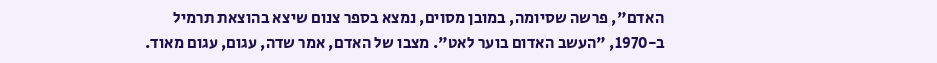האדם", פרשה שסיומה, במובן מסוים, נמצא בספר צנום שיצא בהוצאת תרמיל ב-1970, "העשב האדום בוער לאט". מצבו של האדם, אמר שדה, עגום, עגום מאוד.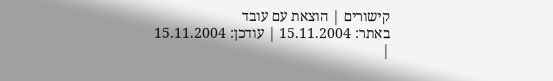קישורים | הוצאת עם עובד
באתר: 15.11.2004 | עודכן: 15.11.2004
|